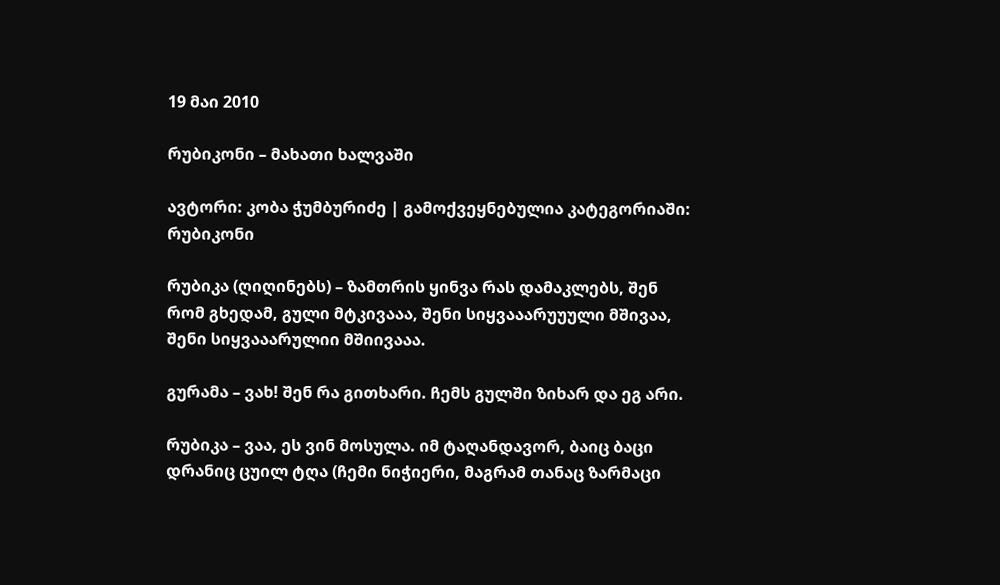19 მაი 2010

რუბიკონი – მახათი ხალვაში

ავტორი: კობა ჭუმბურიძე | გამოქვეყნებულია კატეგორიაში: რუბიკონი

რუბიკა (ღიღინებს) – ზამთრის ყინვა რას დამაკლებს, შენ რომ გხედამ, გული მტკივააა, შენი სიყვააარუუული მშივაა, შენი სიყვააარულიი მშიივააა.

გურამა – ვახ! შენ რა გითხარი. ჩემს გულში ზიხარ და ეგ არი.

რუბიკა – ვაა, ეს ვინ მოსულა. იმ ტაღანდავორ, ბაიც ბაცი დრანიც ცუილ ტღა (ჩემი ნიჭიერი, მაგრამ თანაც ზარმაცი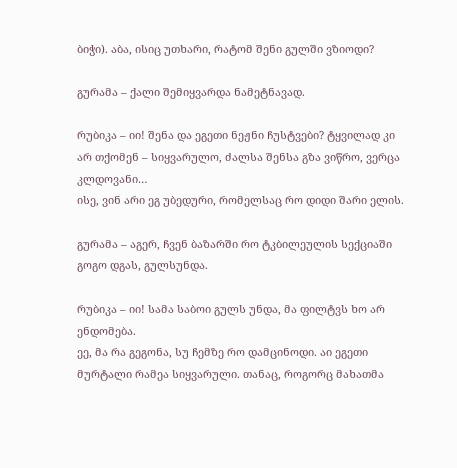ბიჭი). აბა, ისიც უთხარი, რატომ შენი გულში ვზიოდი?

გურამა – ქალი შემიყვარდა ნამეტნავად.

რუბიკა – იი! შენა და ეგეთი ნეჟნი ჩუსტვები? ტყვილად კი არ თქომენ – სიყვარულო, ძალსა შენსა გზა ვიწრო, ვერცა კლდოვანი…
ისე, ვინ არი ეგ უბედური, რომელსაც რო დიდი შარი ელის.

გურამა – აგერ, ჩვენ ბაზარში რო ტკბილეულის სექციაში გოგო დგას, გულსუნდა.

რუბიკა – იი! სამა საბოი გულს უნდა, მა ფილტვს ხო არ ენდომება.
ეე, მა რა გეგონა, სუ ჩემზე რო დამცინოდი. აი ეგეთი მურტალი რამეა სიყვარული. თანაც, როგორც მახათმა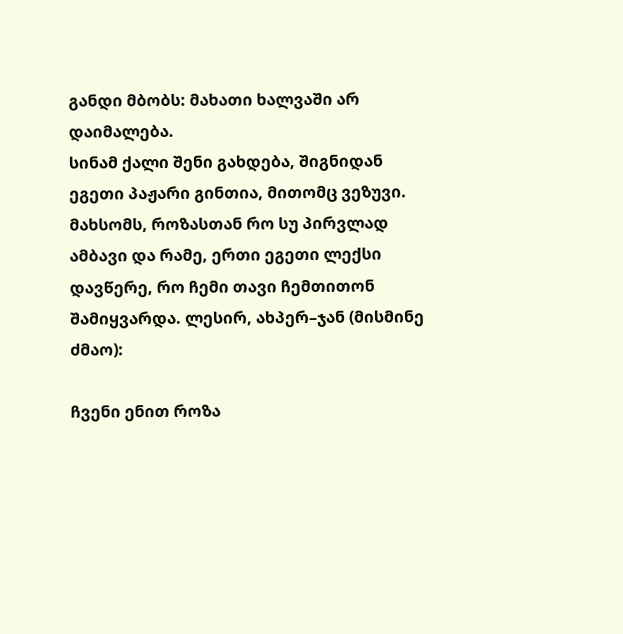განდი მბობს: მახათი ხალვაში არ დაიმალება.
სინამ ქალი შენი გახდება, შიგნიდან ეგეთი პაჟარი გინთია, მითომც ვეზუვი.
მახსომს, როზასთან რო სუ პირვლად ამბავი და რამე, ერთი ეგეთი ლექსი დავწერე, რო ჩემი თავი ჩემთითონ შამიყვარდა. ლესირ, ახპერ–ჯან (მისმინე ძმაო):

ჩვენი ენით როზა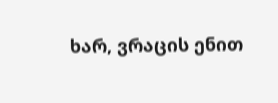ხარ, ვრაცის ენით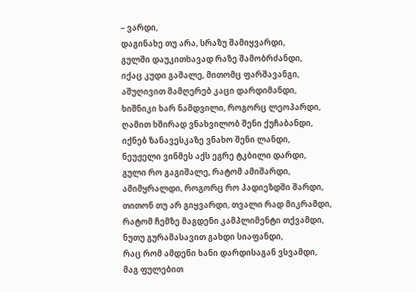– ვარდი,
დაგინახე თუ არა, სრაზუ შამიყვარდი,
გულში დაუკითხავად რაზე შამობრძანდი,
იქაც კუდი გაშალე, მითომც ფარშავანგი,
აშუღივით მამღერებ კაცი დარდიმანდი,
ხიშნიკი ხარ ნამდვილი, როგორც ლეოპარდი,
ღამით ხშირად ვნახვილობ შენი ქუჩაბანდი,
იქნებ ზანავესკაზე ვნახო შენი ლანდი,
ნეუჟელი ვინმეს აქს ეგრე ტკბილი დარდი,
გული რო გაგიშალე, რატომ ამიშარდი,
ამიმყრალდი, როგორც რო პადიეზდში შარდი,
თითონ თუ არ გიყვარდი, თვალი რად მიკრამდი,
რატომ ჩემზე მაგდენი კამპლიმენტი თქვამდი,
ნუთუ გურამასავით გახდი სიაფანდი,
რაც რომ ამდენი ხანი დარდისაგან ვსვამდი,
მაგ ფულებით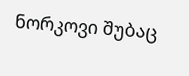ნორკოვი შუბაც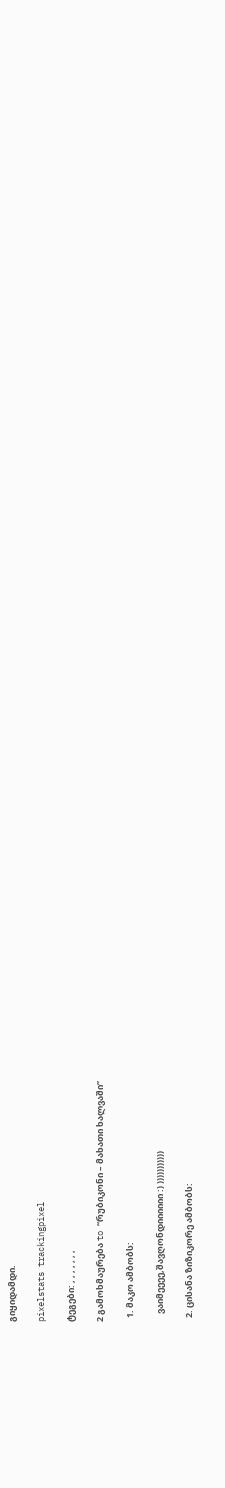გიყიდამდი.

pixelstats trackingpixel

ტეგები: , , , , , , ,

2 გამოხმაურება to “რუბიკონი – მახათი ხალვაში”

  1. მაკო ამბობს:

    ვაიმეეეე,შავღონდიიიიიი :) )))))))))))

  2. ცისანა ზიზიკორე ამბობს: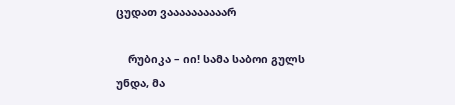ცუდათ ვაააააააააარ

    რუბიკა – იი! სამა საბოი გულს უნდა, მა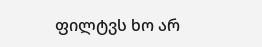ფილტვს ხო არ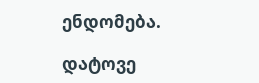ენდომება.

დატოვე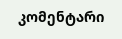კომენტარი